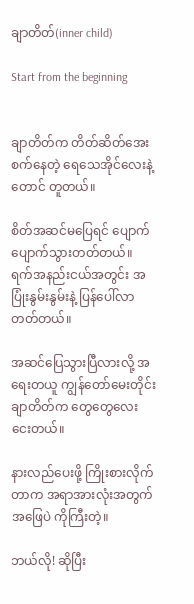ချာတိတ်(inner child)

Start from the beginning


ချာတိတ်က တိတ်ဆိတ်အေးစက်နေတဲ့ ရေသေအိုင်လေးနဲ့တောင် တူတယ်။

စိတ်အဆင်မပြေရင် ပျောက်ပျောက်သွားတတ်တယ်။ ရက်အနည်းငယ်အတွင်း အပြုံးနွမ်းနွမ်းနဲ့ ‌ပြန်ပေါ်လာတတ်တယ်။

အဆင်ပြေသွားပြီလားလို့ အရေးတယူ ကျွန်တော်မေးတိုင်း ချာတိတ်က တွေတွေလေး ငေးတယ်။

နားလည်ပေးဖို့ ကြိုးစားလိုက်တာက အရာအားလုံးအတွက် အဖြေပဲ ကိုကြီးတဲ့။

ဘယ်လို! ဆိုပြီး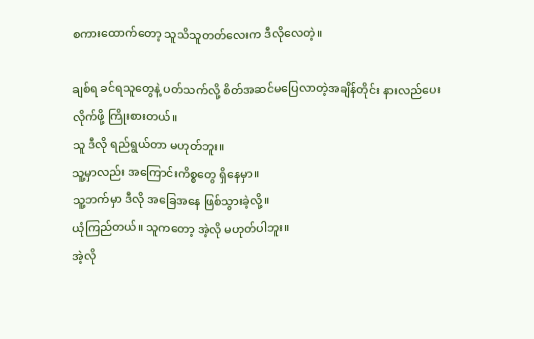စကားထောက်တော့ သူသိသူတတ်လေးက ဒီလိုလေတဲ့။

ချစ်ရ ခင်ရသူတွေနဲ့ ပတ်သက်လို့ စိတ်အဆင်မပြေလာတဲ့အချိန်တိုင်း နားလည်ပေးလိုက်ဖို့ ကြိုးစားတယ်။
သူ ဒီလို ရည်ရွယ်တာ မဟုတ်ဘူး။
သူ့မှာလည်း အကြောင်းကိစ္စတွေ ရှိနေမှာ။
သူ့ဘက်မှာ ဒီလို အခြေအနေ ဖြစ်သွားခဲ့လို့။
ယုံကြည်တယ်။ သူကတော့ အဲ့လို မဟုတ်ပါဘူး။
အဲ့လို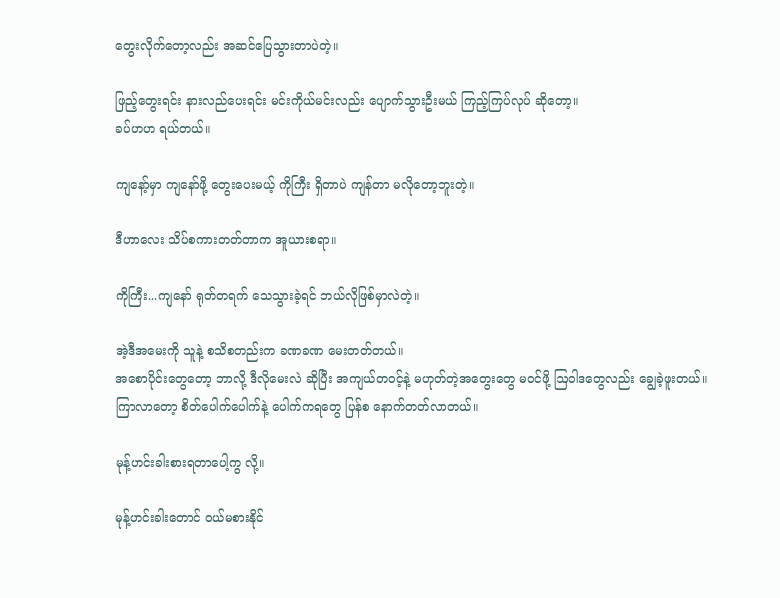တွေးလိုက်တော့လည်း အဆင်ပြေသွားတာပဲတဲ့။

ဖြည့်တွေးရင်း နားလည်ပေးရင်း မင်းကိုယ်မင်းလည်း ပျောက်သွားဦးမယ် ကြည့်ကြပ်လုပ် ဆိုတော့။
ခပ်ဟဟ ရယ်တယ်။

ကျနော့်မှာ ကျနော်ဖို့ တွေးပေးမယ့် ကိုကြီး ရှိတာပဲ ကျန်တာ မလိုတော့ဘူးတဲ့။

ဒီဟာလေး သိပ်စကားတတ်တာက အူယားစရာ။

ကိုကြီး...ကျနော် ရုတ်တရက် သေသွားခဲ့ရင် ဘယ်လိုဖြစ်မှာလဲတဲ့။

အဲ့ဒီအမေးကို သူနဲ့ စသိစတည်းက ခဏခဏ မေးတတ်တယ်။
အစောပိုင်းတွေတော့ ဘာလို့ ဒီလိုမေးလဲ ဆိုပြီး အကျယ်တဝင့်နဲ့ မဟုတ်တဲ့အတွေးတွေ မဝင်ဖို့ ဩဝါဒတွေလည်း ချွေခဲ့ဖူးတယ်။
ကြာလာတော့ စိတ်ပေါက်ပေါက်နဲ့ ပေါက်ကရတွေ ပြန်စ နောက်တတ်လာတယ်။

မုန့်ဟင်းခါးစားရတာပေါ့ကွ လို့။

မုန့်ဟင်းခါးတောင် ဝယ်မစားနိုင်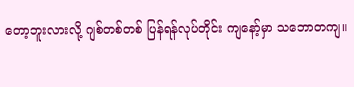တော့ဘူးလားလို့ ဂျစ်တစ်တစ် ပြန်ရန်လုပ်တိုင်း ကျနော့်မှာ သဘောတကျ။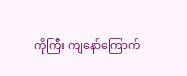ကိုကြီး ကျနော်ကြောက်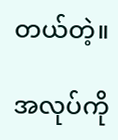တယ်တဲ့။

အလုပ်ကို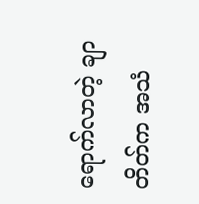ရောက်လာတဲ့ ချာတိတ်က အသံ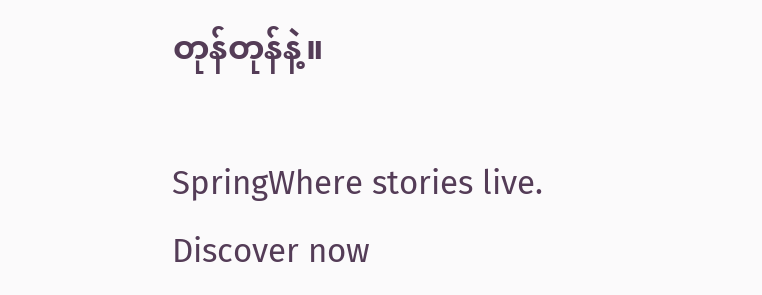တုန်တုန်နဲ့။

SpringWhere stories live. Discover now